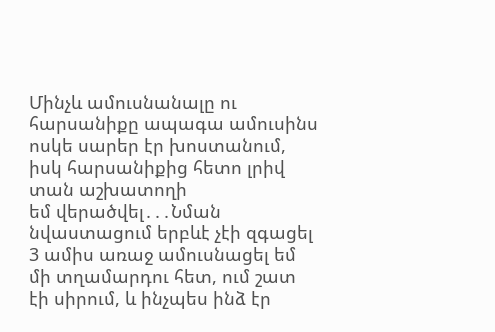Մինչև ամուսնանալը ու հարսանիքը ապագա ամուսինս ոսկե սարեր էր խոստանում, իսկ հարսանիքից հետո լրիվ տան աշխատողի
եմ վերածվել․․․Նման նվաստացում երբևէ չէի զգացել
3 ամիս առաջ ամուսնացել եմ մի տղամարդու հետ, ում շատ էի սիրում, և ինչպես ինձ էր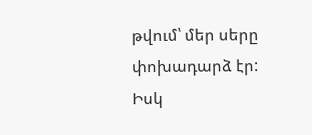թվում՝ մեր սերը փոխադարձ էր: Իսկ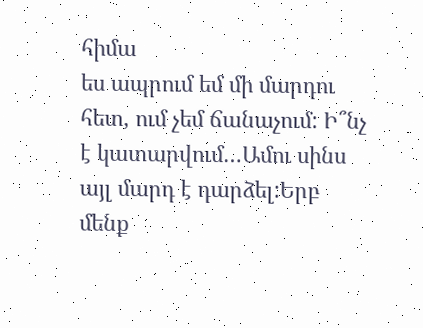հիմա
ես ապրում եմ մի մարդու հետ, ում չեմ ճանաչում: Ի՞նչ է կատարվում…Ամու սինս այլ մարդ է դարձել:Երբ մենք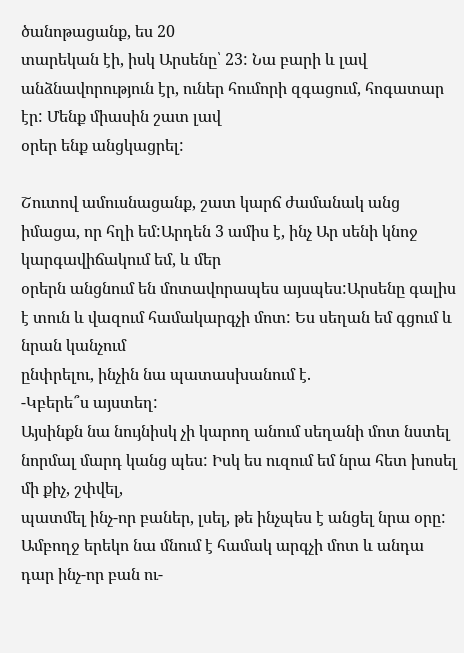ծանոթացանք, ես 20
տարեկան էի, իսկ Արսենը՝ 23: Նա բարի և լավ անձնավորություն էր, ուներ հումորի զգացում, հոգատար էր: Մենք միասին շատ լավ
օրեր ենք անցկացրել:

Շուտով ամուսնացանք, շատ կարճ ժամանակ անց իմացա, որ հղի եմ:Արդեն 3 ամիս է, ինչ Ար սենի կնոջ կարգավիճակում եմ, և մեր
օրերն անցնում են մոտավորապես այսպես:Արսենը գալիս է տուն և վազում համակարգչի մոտ: Ես սեղան եմ գցում և նրան կանչում
ընփրելու, ինչին նա պատասխանում է.
-Կբերե՞ս այստեղ:
Այսինքն նա նույնիսկ չի կարող անում սեղանի մոտ նստել նորմալ մարդ կանց պես: Իսկ ես ուզում եմ նրա հետ խոսել մի քիչ, շփվել,
պատմել ինչ-որ բաներ, լսել, թե ինչպես է անցել նրա օրը: Ամբողջ երեկո նա մնում է համակ արգչի մոտ և անդա դար ինչ-որ բան ու-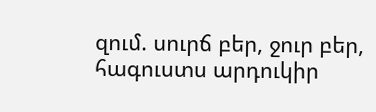զում. սուրճ բեր, ջուր բեր, հագուստս արդուկիր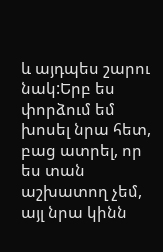և այդպես շարու նակ:Երբ ես փորձում եմ խոսել նրա հետ, բաց ատրել, որ ես տան
աշխատող չեմ, այլ նրա կինն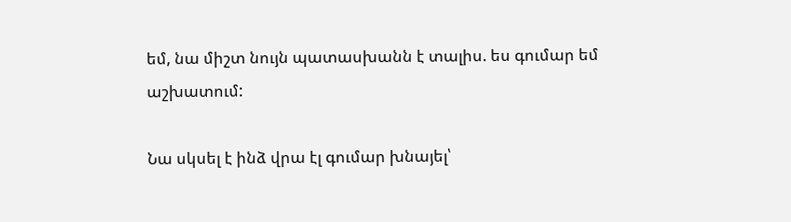եմ, նա միշտ նույն պատասխանն է տալիս. ես գումար եմ աշխատում:

Նա սկսել է ինձ վրա էլ գումար խնայել՝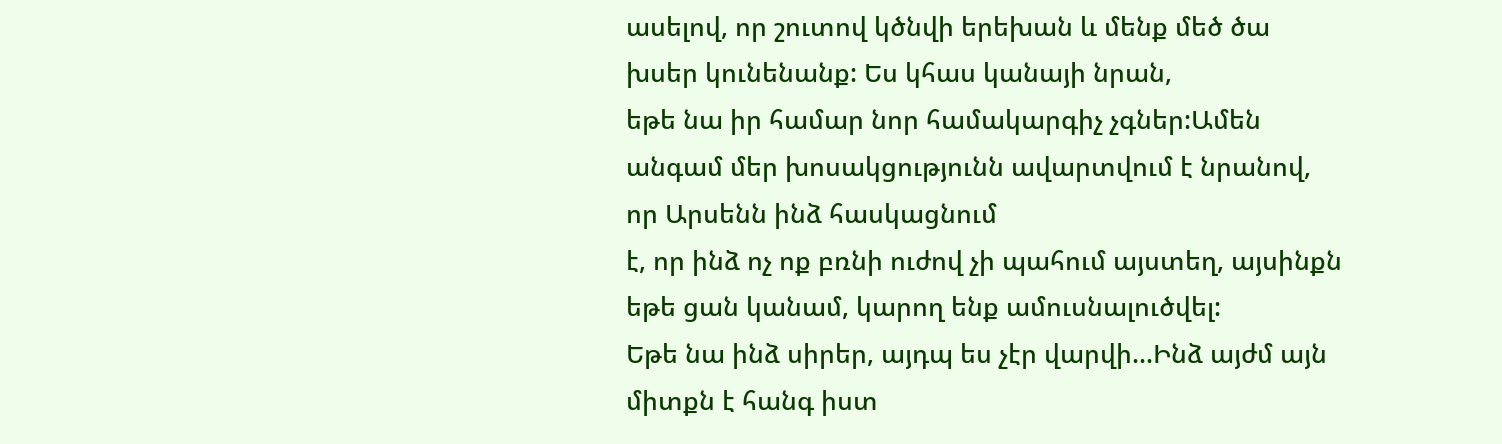ասելով, որ շուտով կծնվի երեխան և մենք մեծ ծա խսեր կունենանք: Ես կհաս կանայի նրան,
եթե նա իր համար նոր համակարգիչ չգներ:Ամեն անգամ մեր խոսակցությունն ավարտվում է նրանով, որ Արսենն ինձ հասկացնում
է, որ ինձ ոչ ոք բռնի ուժով չի պահում այստեղ, այսինքն եթե ցան կանամ, կարող ենք ամուսնալուծվել:
Եթե նա ինձ սիրեր, այդպ ես չէր վարվի…Ինձ այժմ այն միտքն է հանգ իստ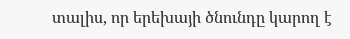տալիս, որ երեխայի ծնունդը կարող է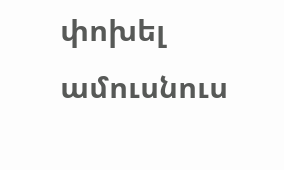փոխել ամուսնուս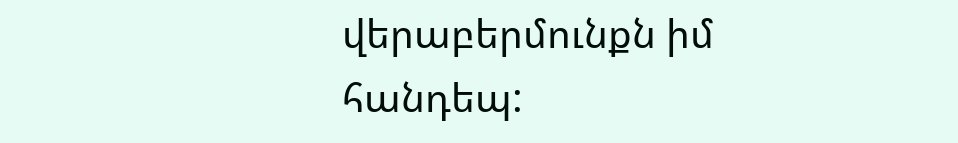վերաբերմունքն իմ հանդեպ: